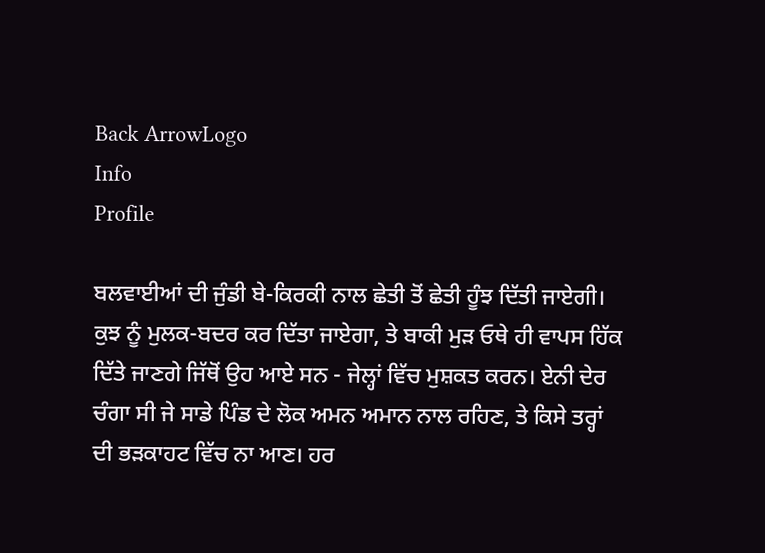Back ArrowLogo
Info
Profile

ਬਲਵਾਈਆਂ ਦੀ ਜੁੰਡੀ ਬੇ-ਕਿਰਕੀ ਨਾਲ ਛੇਤੀ ਤੋਂ ਛੇਤੀ ਹੂੰਝ ਦਿੱਤੀ ਜਾਏਗੀ। ਕੁਝ ਨੂੰ ਮੁਲਕ-ਬਦਰ ਕਰ ਦਿੱਤਾ ਜਾਏਗਾ, ਤੇ ਬਾਕੀ ਮੁੜ ਓਥੇ ਹੀ ਵਾਪਸ ਹਿੱਕ ਦਿੱਤੇ ਜਾਣਗੇ ਜਿੱਥੋਂ ਉਹ ਆਏ ਸਨ - ਜੇਲ੍ਹਾਂ ਵਿੱਚ ਮੁਸ਼ਕਤ ਕਰਨ। ਏਨੀ ਦੇਰ ਚੰਗਾ ਸੀ ਜੇ ਸਾਡੇ ਪਿੰਡ ਦੇ ਲੋਕ ਅਮਨ ਅਮਾਨ ਨਾਲ ਰਹਿਣ, ਤੇ ਕਿਸੇ ਤਰ੍ਹਾਂ ਦੀ ਭੜਕਾਹਟ ਵਿੱਚ ਨਾ ਆਣ। ਹਰ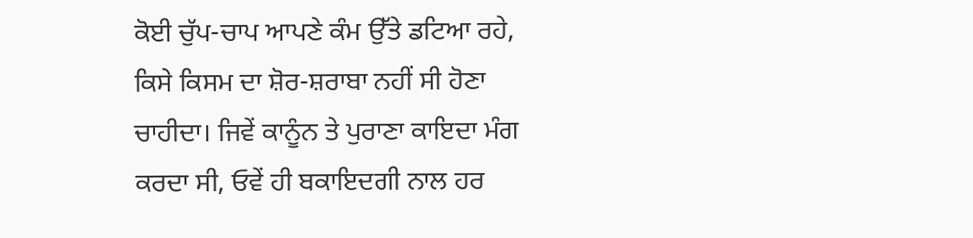ਕੋਈ ਚੁੱਪ-ਚਾਪ ਆਪਣੇ ਕੰਮ ਉੱਤੇ ਡਟਿਆ ਰਹੇ, ਕਿਸੇ ਕਿਸਮ ਦਾ ਸ਼ੋਰ-ਸ਼ਰਾਬਾ ਨਹੀਂ ਸੀ ਹੋਣਾ ਚਾਹੀਦਾ। ਜਿਵੇਂ ਕਾਨੂੰਨ ਤੇ ਪੁਰਾਣਾ ਕਾਇਦਾ ਮੰਗ ਕਰਦਾ ਸੀ, ਓਵੇਂ ਹੀ ਬਕਾਇਦਗੀ ਨਾਲ ਹਰ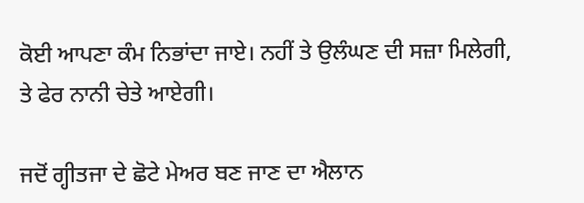ਕੋਈ ਆਪਣਾ ਕੰਮ ਨਿਭਾਂਦਾ ਜਾਏ। ਨਹੀਂ ਤੇ ਉਲੰਘਣ ਦੀ ਸਜ਼ਾ ਮਿਲੇਗੀ, ਤੇ ਫੇਰ ਨਾਨੀ ਚੇਤੇ ਆਏਗੀ।

ਜਦੋਂ ਗ੍ਹੀਤਜਾ ਦੇ ਛੋਟੇ ਮੇਅਰ ਬਣ ਜਾਣ ਦਾ ਐਲਾਨ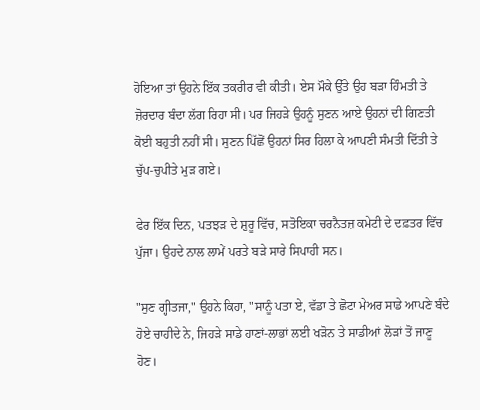ਹੋਇਆ ਤਾਂ ਉਹਨੇ ਇੱਕ ਤਕਰੀਰ ਵੀ ਕੀਤੀ। ਏਸ ਮੌਕੇ ਉੱਤੇ ਉਹ ਬੜਾ ਹਿੰਮਤੀ ਤੇ ਜ਼ੋਰਦਾਰ ਬੰਦਾ ਲੱਗ ਰਿਹਾ ਸੀ। ਪਰ ਜਿਹੜੇ ਉਹਨੂੰ ਸੁਣਨ ਆਏ ਉਹਨਾਂ ਦੀ ਗਿਣਤੀ ਕੋਈ ਬਹੁਤੀ ਨਹੀਂ ਸੀ। ਸੁਣਨ ਪਿੱਛੋਂ ਉਹਨਾਂ ਸਿਰ ਹਿਲਾ ਕੇ ਆਪਣੀ ਸੰਮਤੀ ਦਿੱਤੀ ਤੇ ਚੁੱਪ-ਚੁਪੀਤੇ ਮੁੜ ਗਏ।

ਫੇਰ ਇੱਕ ਦਿਨ, ਪਤਝੜ ਦੇ ਸ਼ੁਰੂ ਵਿੱਚ, ਸਤੋਇਕਾ ਚਰਨੈਤਜ਼ ਕਮੇਟੀ ਦੇ ਦਫ਼ਤਰ ਵਿੱਚ ਪੁੱਜਾ। ਉਹਦੇ ਨਾਲ ਲਾਮੇਂ ਪਰਤੇ ਬੜੇ ਸਾਰੇ ਸਿਪਾਹੀ ਸਨ।

"ਸੁਣ ਗ੍ਹੀਤਜਾ," ਉਹਨੇ ਕਿਹਾ, "ਸਾਨੂੰ ਪਤਾ ਏ, ਵੱਡਾ ਤੇ ਛੋਟਾ ਮੇਅਰ ਸਾਡੇ ਆਪਣੇ ਬੰਦੇ ਹੋਏ ਚਾਹੀਦੇ ਨੇ, ਜਿਹੜੇ ਸਾਡੇ ਹਾਣਾਂ-ਲਾਭਾਂ ਲਈ ਖੜੋਨ ਤੇ ਸਾਡੀਆਂ ਲੋੜਾਂ ਤੋਂ ਜਾਣੂ ਹੋਣ।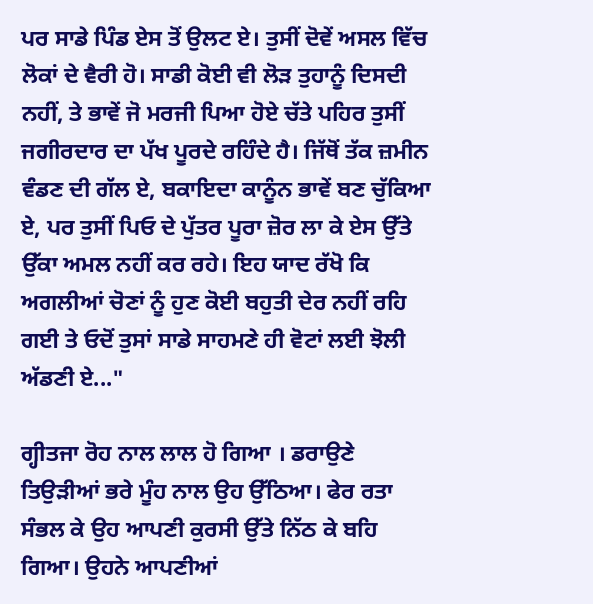ਪਰ ਸਾਡੇ ਪਿੰਡ ਏਸ ਤੋਂ ਉਲਟ ਏ। ਤੁਸੀਂ ਦੋਵੇਂ ਅਸਲ ਵਿੱਚ ਲੋਕਾਂ ਦੇ ਵੈਰੀ ਹੋ। ਸਾਡੀ ਕੋਈ ਵੀ ਲੋੜ ਤੁਹਾਨੂੰ ਦਿਸਦੀ ਨਹੀਂ, ਤੇ ਭਾਵੇਂ ਜੋ ਮਰਜੀ ਪਿਆ ਹੋਏ ਚੱਤੇ ਪਹਿਰ ਤੁਸੀਂ ਜਗੀਰਦਾਰ ਦਾ ਪੱਖ ਪੂਰਦੇ ਰਹਿੰਦੇ ਹੈ। ਜਿੱਥੋਂ ਤੱਕ ਜ਼ਮੀਨ ਵੰਡਣ ਦੀ ਗੱਲ ਏ, ਬਕਾਇਦਾ ਕਾਨੂੰਨ ਭਾਵੇਂ ਬਣ ਚੁੱਕਿਆ ਏ, ਪਰ ਤੁਸੀਂ ਪਿਓ ਦੇ ਪੁੱਤਰ ਪੂਰਾ ਜ਼ੋਰ ਲਾ ਕੇ ਏਸ ਉੱਤੇ ਉੱਕਾ ਅਮਲ ਨਹੀਂ ਕਰ ਰਹੇ। ਇਹ ਯਾਦ ਰੱਖੋ ਕਿ ਅਗਲੀਆਂ ਚੋਣਾਂ ਨੂੰ ਹੁਣ ਕੋਈ ਬਹੁਤੀ ਦੇਰ ਨਹੀਂ ਰਹਿ ਗਈ ਤੇ ਓਦੋਂ ਤੁਸਾਂ ਸਾਡੇ ਸਾਹਮਣੇ ਹੀ ਵੋਟਾਂ ਲਈ ਝੋਲੀ ਅੱਡਣੀ ਏ..."

ਗ੍ਹੀਤਜਾ ਰੋਹ ਨਾਲ ਲਾਲ ਹੋ ਗਿਆ । ਡਰਾਉਣੇ ਤਿਉੜੀਆਂ ਭਰੇ ਮੂੰਹ ਨਾਲ ਉਹ ਉੱਠਿਆ। ਫੇਰ ਰਤਾ ਸੰਭਲ ਕੇ ਉਹ ਆਪਣੀ ਕੁਰਸੀ ਉੱਤੇ ਨਿੱਠ ਕੇ ਬਹਿ ਗਿਆ। ਉਹਨੇ ਆਪਣੀਆਂ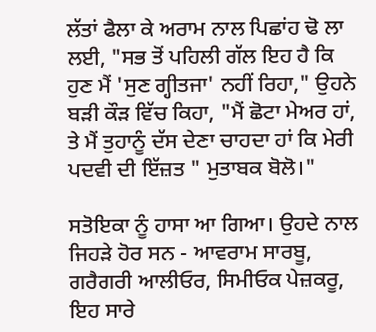ਲੱਤਾਂ ਫੈਲਾ ਕੇ ਅਰਾਮ ਨਾਲ ਪਿਛਾਂਹ ਢੋ ਲਾ ਲਈ, "ਸਭ ਤੋਂ ਪਹਿਲੀ ਗੱਲ ਇਹ ਹੈ ਕਿ ਹੁਣ ਮੈਂ 'ਸੁਣ ਗ੍ਹੀਤਜਾ' ਨਹੀਂ ਰਿਹਾ," ਉਹਨੇ ਬੜੀ ਕੌੜ ਵਿੱਚ ਕਿਹਾ, "ਮੈਂ ਛੋਟਾ ਮੇਅਰ ਹਾਂ, ਤੇ ਮੈਂ ਤੁਹਾਨੂੰ ਦੱਸ ਦੇਣਾ ਚਾਹਦਾ ਹਾਂ ਕਿ ਮੇਰੀ ਪਦਵੀ ਦੀ ਇੱਜ਼ਤ " ਮੁਤਾਬਕ ਬੋਲੋ।"

ਸਤੋਇਕਾ ਨੂੰ ਹਾਸਾ ਆ ਗਿਆ। ਉਹਦੇ ਨਾਲ ਜਿਹੜੇ ਹੋਰ ਸਨ - ਆਵਰਾਮ ਸਾਰਬੂ, ਗਰੈਗਰੀ ਆਲੀਓਰ, ਸਿਮੀਓਕ ਪੇਜ਼ਕਰੂ, ਇਹ ਸਾਰੇ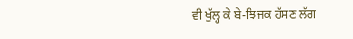ਵੀ ਖੁੱਲ੍ਹ ਕੇ ਬੇ-ਝਿਜਕ ਹੱਸਣ ਲੱਗ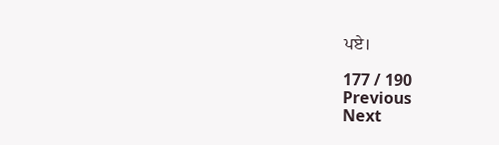ਪਏ।

177 / 190
Previous
Next